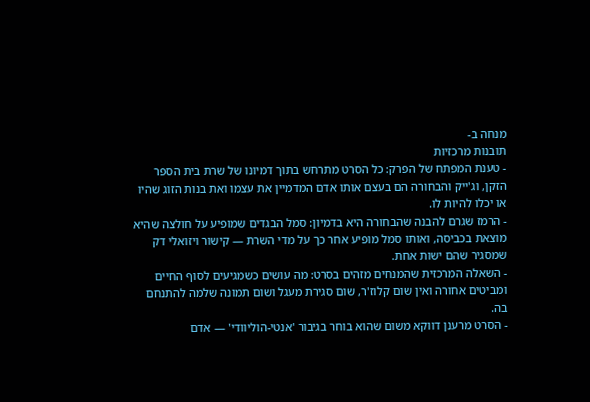מנחה ב-
תובנות מרכזיות
- טענת המפתח של הפרק: כל הסרט מתרחש בתוך דמיונו של שרת בית הספר הזקן, וג'ייק והבחורה הם בעצם אותו אדם המדמיין את עצמו ואת בנות הזוג שהיו או יכלו להיות לו.
- הרמז שגרם להבנה שהבחורה היא בדמיון: סמל הבגדים שמופיע על חולצה שהיא מוצאת בכביסה, ואותו סמל מופיע אחר כך על מדי השרת — קישור ויזואלי דק שמסגיר שהם ישות אחת.
- השאלה המרכזית שהמנחים מזהים בסרט: מה עושים כשמגיעים לסוף החיים ומביטים אחורה ואין שום קלוז'ר, שום סגירת מעגל ושום תמונה שלמה להתנחם בה.
- הסרט מרענן דווקא משום שהוא בוחר בגיבור 'אנטי-הוליוודי' — אדם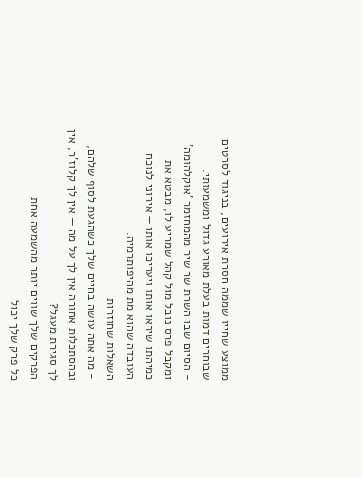ממוצע שחייו שממה חסרת אירועים, בניגוד לסרטים שבוחרים דמות בעלת מאורע גדול ומשמעותי.
- הסיום שבו השרת שר שיר מהמחזמר 'אוקלהומה' ומקבל פרס נובל מול קהל שמריע לו, מבטא את כמיהתו שיראו אותו ויעריכו אותו — אירוני לנוכח העובדה שהוא מת מהיפותרמיה.
השאלות שחוזרות
- מה אתה עושה בחיים שלך כשהגעת לסוף שלהם, ובהסתכלות אחורה אין לך על מה — אין לך קלוז'ר, אין לך סגירת מעגל?
הפרקים שלך שווים יותר מהשמעה אחת
כל פרק שלך יכול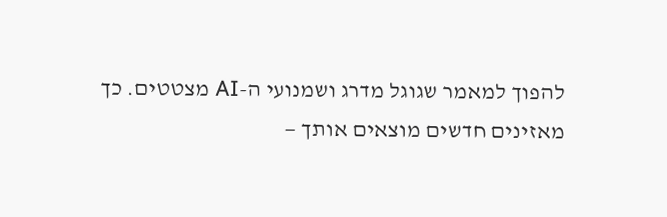להפוך למאמר שגוגל מדרג ושמנועי ה-AI מצטטים. כך מאזינים חדשים מוצאים אותך —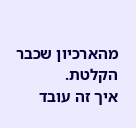מהארכיון שכבר הקלטת.
איך זה עובד